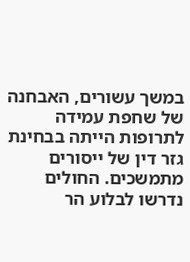במשך עשורים, האבחנה של שחפת עמידה לתרופות הייתה בבחינת גזר דין של ייסורים מתמשכים. החולים נדרשו לבלוע הר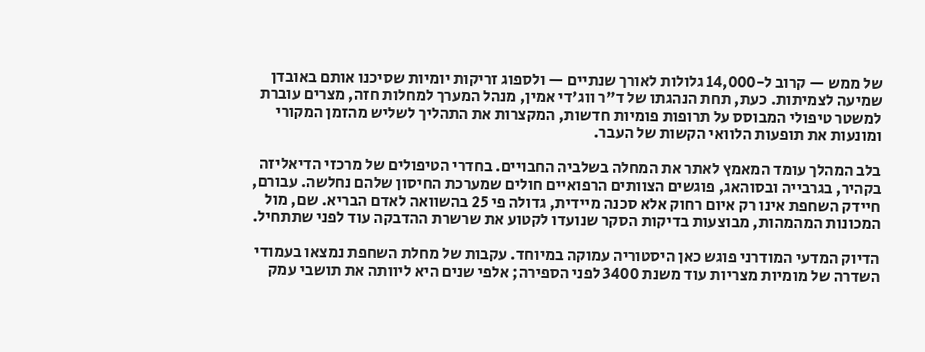של ממש — קרוב ל-14,000 גלולות לאורך שנתיים — ולספוג זריקות יומיות שסיכנו אותם באובדן שמיעה לצמיתות. כעת, תחת הנהגתו של ד"ר ווג'די אמין, מנהל המערך למחלות חזה, מצרים עוברת למשטר טיפולי המבוסס על תרופות פומיות חדשות, המקצרות את התהליך לשליש מהזמן המקורי ומונעות את תופעות הלוואי הקשות של העבר.

בלב המהלך עומד המאמץ לאתר את המחלה בשלביה החבויים. בחדרי הטיפולים של מרכזי הדיאליזה בקהיר, בגרבייה ובסוהאג, פוגשים הצוותים הרפואיים חולים שמערכת החיסון שלהם נחלשה. עבורם, חיידק השחפת אינו רק איום רחוק אלא סכנה מיידית, גדולה פי 25 בהשוואה לאדם הבריא. שם, מול המכונות המהמהות, מבוצעות בדיקות הסקר שנועדו לקטוע את שרשרת ההדבקה עוד לפני שתתחיל.

הדיוק המדעי המודרני פוגש כאן היסטוריה עמוקה במיוחד. עקבות של מחלת השחפת נמצאו בעמודי השדרה של מומיות מצריות עוד משנת 3400 לפני הספירה; אלפי שנים היא ליוותה את תושבי עמק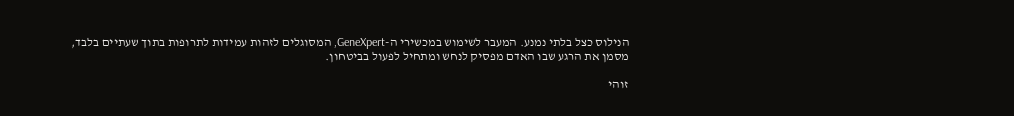הנילוס כצל בלתי נמנע. המעבר לשימוש במכשירי ה-GeneXpert, המסוגלים לזהות עמידות לתרופות בתוך שעתיים בלבד, מסמן את הרגע שבו האדם מפסיק לנחש ומתחיל לפעול בביטחון.

זוהי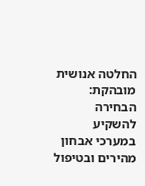החלטה אנושית מובהקת: הבחירה להשקיע במערכי אבחון מהירים ובטיפול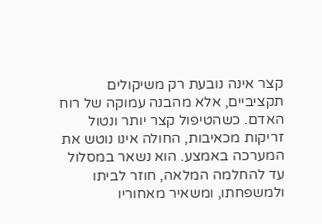קצר אינה נובעת רק משיקולים תקציביים, אלא מהבנה עמוקה של רוח האדם. כשהטיפול קצר יותר ונטול זריקות מכאיבות, החולה אינו נוטש את המערכה באמצע. הוא נשאר במסלול עד להחלמה המלאה, חוזר לביתו ולמשפחתו, ומשאיר מאחוריו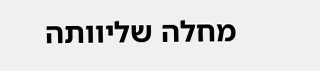מחלה שליוותה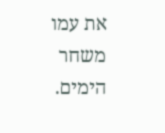את עמו משחר הימים.